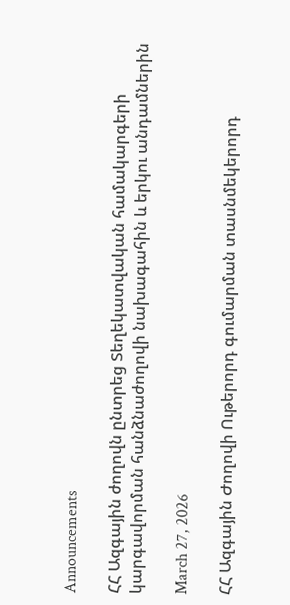Announcements

ՀՀ Ազգային ժողովն ընտրեց Տեղեկատվական համակարգերի կարգավորման հանձնաժողովի նախագահին և երկու անդամներին

March 27, 2026

ՀՀ Ազգային Ժողովի Ութերորդ գումարման տասնմեկերորդ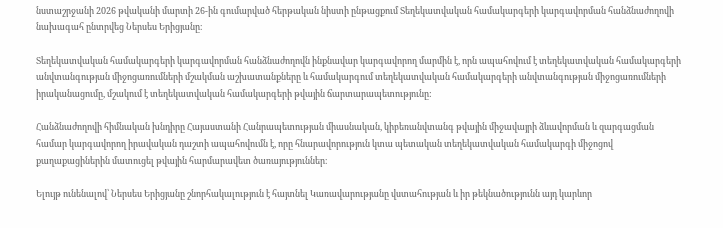նստաշրջանի 2026 թվականի մարտի 26-ին գումարված հերթական նիստի ընթացքում Տեղեկատվական համակարգերի կարգավորման հանձնաժողովի նախագահ ընտրվեց Ներսես Երիցյանը։

Տեղեկատվական համակարգերի կարգավորման հանձնաժողովն ինքնավար կարգավորող մարմին է, որն ապահովում է տեղեկատվական համակարգերի անվտանգության միջոցառումների մշակման աշխատանքները և համակարգում տեղեկատվական համակարգերի անվտանգության միջոցառումների իրականացումը, մշակում է տեղեկատվական համակարգերի թվային ճարտարապետությունը:

Հանձնաժողովի հիմնական խնդիրը Հայաստանի Հանրապետության միասնական, կիբեռանվտանգ թվային միջավայրի ձևավորման և զարգացման համար կարգավորող իրավական դաշտի ապահովումն է, որը հնարավորություն կտա պետական տեղեկատվական համակարգի միջոցով քաղաքացիներին մատուցել թվային հարմարավետ ծառայություններ։

Ելույթ ունենալով՝ Ներսես Երիցյանը շնորհակալություն է հայտնել Կառավարությանը վստահության և իր թեկնածությունն այդ կարևոր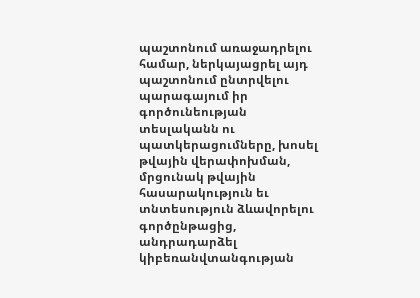պաշտոնում առաջադրելու համար, ներկայացրել այդ պաշտոնում ընտրվելու պարագայում իր գործունեության տեսլականն ու պատկերացումները, խոսել թվային վերափոխման, մրցունակ թվային հասարակություն եւ տնտեսություն ձևավորելու գործընթացից, անդրադարձել կիբեռանվտանգության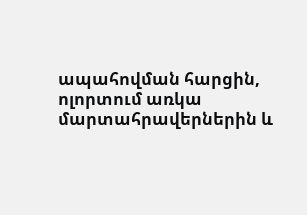ապահովման հարցին, ոլորտում առկա մարտահրավերներին և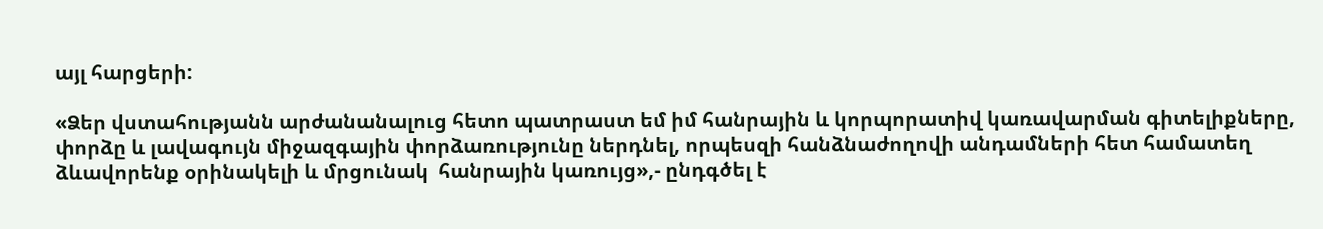այլ հարցերի:

«Ձեր վստահությանն արժանանալուց հետո պատրաստ եմ իմ հանրային և կորպորատիվ կառավարման գիտելիքները, փորձը և լավագույն միջազգային փորձառությունը ներդնել, որպեսզի հանձնաժողովի անդամների հետ համատեղ ձևավորենք օրինակելի և մրցունակ  հանրային կառույց»,- ընդգծել է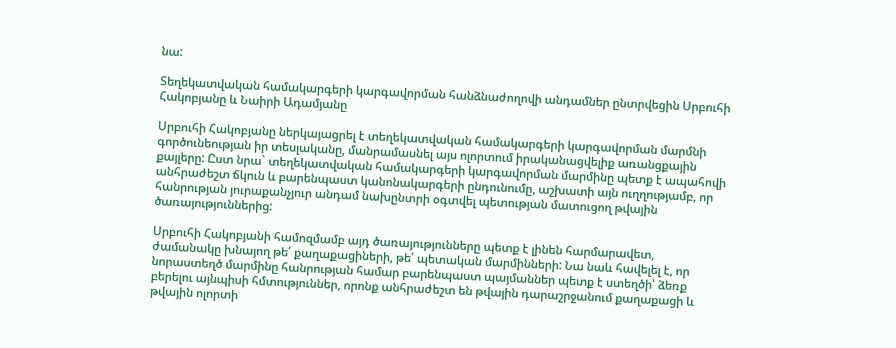նա:

Տեղեկատվական համակարգերի կարգավորման հանձնաժողովի անդամներ ընտրվեցին Սրբուհի Հակոբյանը և Նաիրի Ադամյանը

Սրբուհի Հակոբյանը ներկայացրել է տեղեկատվական համակարգերի կարգավորման մարմնի գործունեության իր տեսլականը, մանրամասնել այս ոլորտում իրականացվելիք առանցքային քայլերը: Ըստ նրա` տեղեկատվական համակարգերի կարգավորման մարմինը պետք է ապահովի անհրաժեշտ ճկուն և բարենպաստ կանոնակարգերի ընդունումը, աշխատի այն ուղղությամբ, որ հանրության յուրաքանչյուր անդամ նախընտրի օգտվել պետության մատուցող թվային ծառայություններից:

Սրբուհի Հակոբյանի համոզմամբ այդ ծառայությունները պետք է լինեն հարմարավետ, ժամանակը խնայող թե՛ քաղաքացիների, թե՛ պետական մարմինների: Նա նաև հավելել է, որ նորաստեղծ մարմինը հանրության համար բարենպաստ պայմաններ պետք է ստեղծի՝ ձեռք բերելու այնպիսի հմտություններ, որոնք անհրաժեշտ են թվային դարաշրջանում քաղաքացի և թվային ոլորտի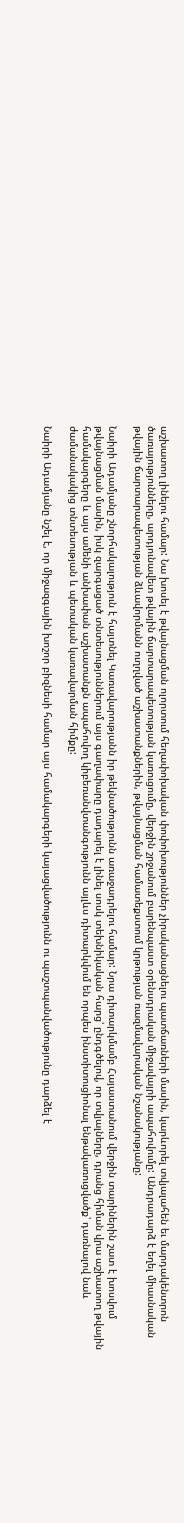աշխատող լինելու համար: Նա խոսել է թվայնացման ոլորտում հեղափոխական փոփոխություններ չիրականացնելու պատճառների մասին, կարևորել տվյալահեն եւ մարդակենտրոն ծառայությունները, արդյունավետ թվային ճարտարապետության կառուցումը, վերջին շրջանում բարենպաստ օրենսդրական միջավայրի ապահովումը: Անդրադարձ է եղել միասնական թվային ճարտարապետության ձևավորմանն ուղղված աշխատանքներին, թվայնացման համատեքստում կրթության ռազմավարական նշանակությանը:

Նաիրի Ադամյանը շնորհակալություն է հայտնել Կառավարությանն իր թեկնածությունն առաջադրելու համար: Նրա դիտարկմամբ Հայաստանում վերջին տարիներին շատ է խոսվում թվայնացման մասին, իսկ զարգացած տնտեսություններում այս գաղափարը դադարել է լինել սոսկ տեխնիկական հարց՝ ընդգծելով, որ տվյալները, դրանց հիման վրա աշխատող թվային համակարգերը և այս ամենի անխափան աշխատանքն ապահովող կիբեռանվտանգությունն այլևս դիտարկվում են որպես ինստիտուցիոնալ ենթակառուցվածք՝ դառնալով նաև ժամանակակից տնտեսության և պետական կառավարման հիմքը:

Նաիրի Ադամյանը նշել է, որ միջազգային խոշոր բիզնեսի համար այս համակարգերի կայացվածությունն ու պաշտպանվածությունը դարձել է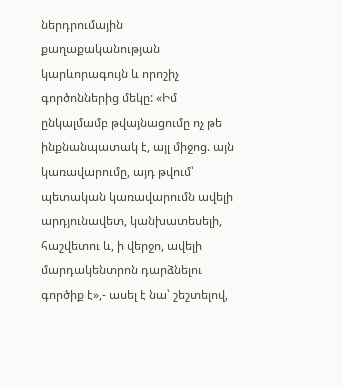ներդրումային քաղաքականության կարևորագույն և որոշիչ գործոններից մեկը: «Իմ ընկալմամբ թվայնացումը ոչ թե ինքնանպատակ է, այլ միջոց. այն կառավարումը, այդ թվում՝ պետական կառավարումն ավելի արդյունավետ, կանխատեսելի, հաշվետու և, ի վերջո, ավելի մարդակենտրոն դարձնելու գործիք է»,- ասել է նա՝ շեշտելով,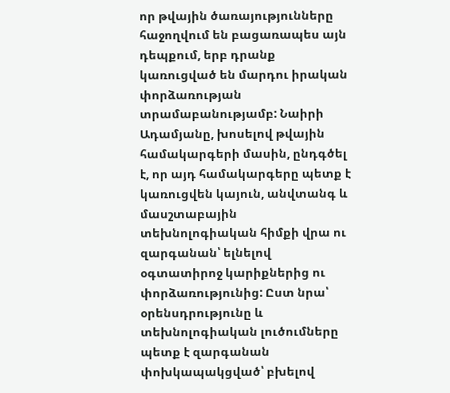որ թվային ծառայությունները հաջողվում են բացառապես այն դեպքում, երբ դրանք կառուցված են մարդու իրական փորձառության տրամաբանությամբ: Նաիրի Ադամյանը, խոսելով թվային համակարգերի մասին, ընդգծել է, որ այդ համակարգերը պետք է կառուցվեն կայուն, անվտանգ և մասշտաբային տեխնոլոգիական հիմքի վրա ու զարգանան՝ ելնելով օգտատիրոջ կարիքներից ու փորձառությունից: Ըստ նրա՝ օրենսդրությունը և տեխնոլոգիական լուծումները պետք է զարգանան փոխկապակցված՝ բխելով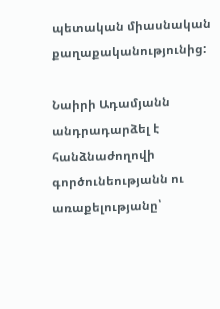պետական միասնական քաղաքականությունից:

Նաիրի Ադամյանն անդրադարձել է հանձնաժողովի գործունեությանն ու առաքելությանը՝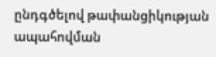ընդգծելով թափանցիկության ապահովման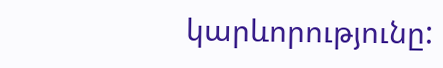կարևորությունը: